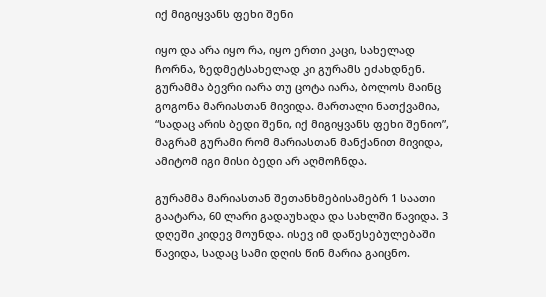იქ მიგიყვანს ფეხი შენი

იყო და არა იყო რა, იყო ერთი კაცი, სახელად ჩორნა, ზედმეტსახელად კი გურამს ეძახდნენ. გურამმა ბევრი იარა თუ ცოტა იარა, ბოლოს მაინც გოგონა მარიასთან მივიდა. მართალი ნათქვამია, “სადაც არის ბედი შენი, იქ მიგიყვანს ფეხი შენიო”, მაგრამ გურამი რომ მარიასთან მანქანით მივიდა, ამიტომ იგი მისი ბედი არ აღმოჩნდა.

გურამმა მარიასთან შეთანხმებისამებრ 1 საათი გაატარა, 60 ლარი გადაუხადა და სახლში წავიდა. 3 დღეში კიდევ მოუნდა. ისევ იმ დაწესებულებაში წავიდა, სადაც სამი დღის წინ მარია გაიცნო.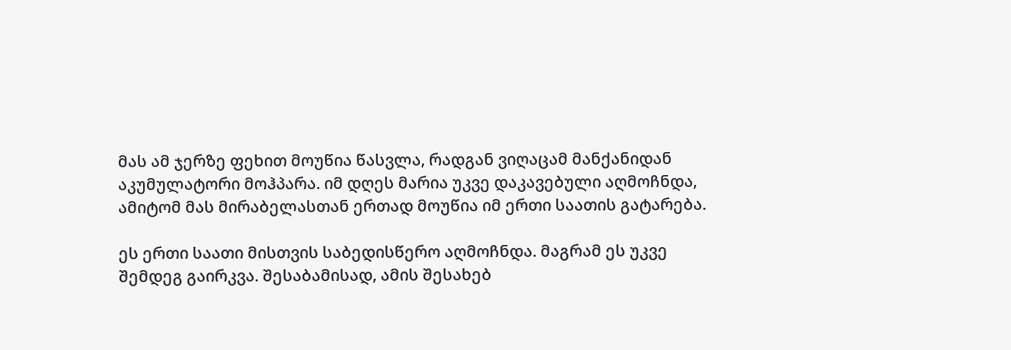მას ამ ჯერზე ფეხით მოუწია წასვლა, რადგან ვიღაცამ მანქანიდან აკუმულატორი მოჰპარა. იმ დღეს მარია უკვე დაკავებული აღმოჩნდა, ამიტომ მას მირაბელასთან ერთად მოუწია იმ ერთი საათის გატარება.

ეს ერთი საათი მისთვის საბედისწერო აღმოჩნდა. მაგრამ ეს უკვე შემდეგ გაირკვა. შესაბამისად, ამის შესახებ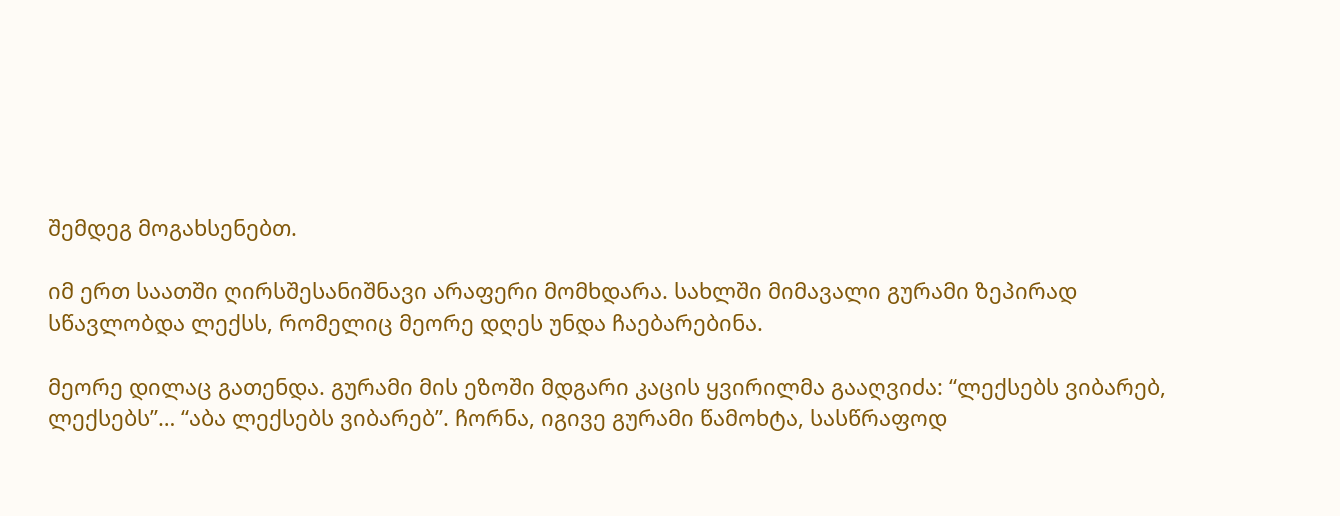შემდეგ მოგახსენებთ.

იმ ერთ საათში ღირსშესანიშნავი არაფერი მომხდარა. სახლში მიმავალი გურამი ზეპირად სწავლობდა ლექსს, რომელიც მეორე დღეს უნდა ჩაებარებინა.

მეორე დილაც გათენდა. გურამი მის ეზოში მდგარი კაცის ყვირილმა გააღვიძა: “ლექსებს ვიბარებ, ლექსებს”… “აბა ლექსებს ვიბარებ”. ჩორნა, იგივე გურამი წამოხტა, სასწრაფოდ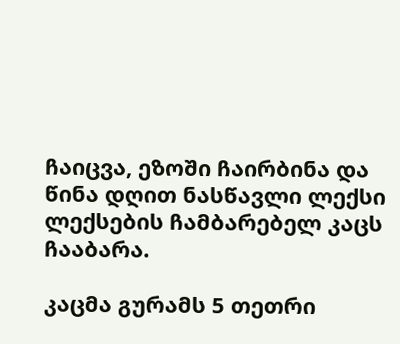ჩაიცვა, ეზოში ჩაირბინა და წინა დღით ნასწავლი ლექსი ლექსების ჩამბარებელ კაცს ჩააბარა.

კაცმა გურამს 5 თეთრი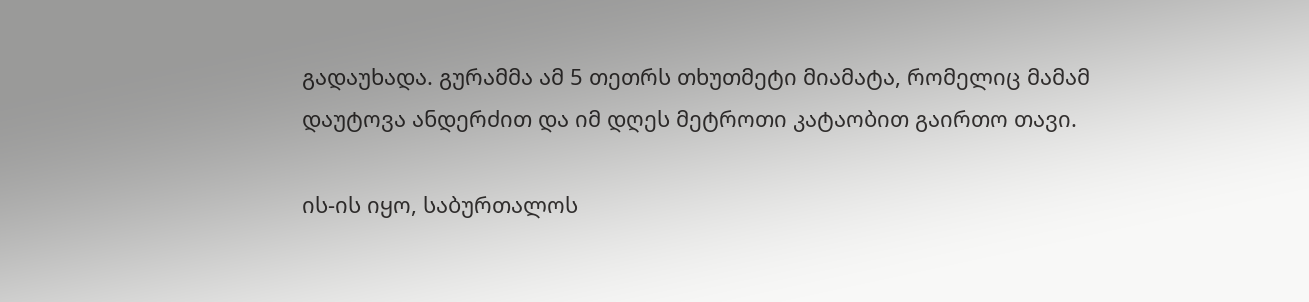გადაუხადა. გურამმა ამ 5 თეთრს თხუთმეტი მიამატა, რომელიც მამამ დაუტოვა ანდერძით და იმ დღეს მეტროთი კატაობით გაირთო თავი.

ის-ის იყო, საბურთალოს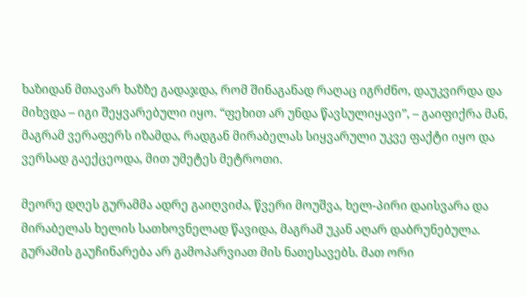ხაზიდან მთავარ ხაზზე გადაჯდა, რომ შინაგანად რაღაც იგრძნო, დაუკვირდა და მიხვდა – იგი შეყვარებული იყო. “ფეხით არ უნდა წავსულიყავი”, – გაიფიქრა მან, მაგრამ ვერაფერს იზამდა, რადგან მირაბელას სიყვარული უკვე ფაქტი იყო და ვერსად გაექცეოდა, მით უმეტეს მეტროთი.

მეორე დღეს გურამმა ადრე გაიღვიძა, წვერი მოუშვა, ხელ-პირი დაისვარა და მირაბელას ხელის სათხოვნელად წავიდა, მაგრამ უკან აღარ დაბრუნებულა. გურამის გაუჩინარება არ გამოპარვიათ მის ნათესავებს. მათ ორი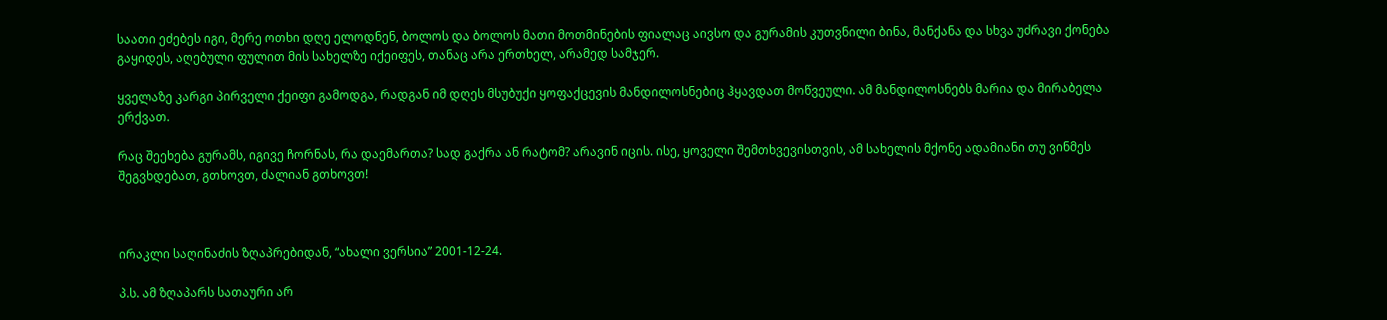საათი ეძებეს იგი, მერე ოთხი დღე ელოდნენ, ბოლოს და ბოლოს მათი მოთმინების ფიალაც აივსო და გურამის კუთვნილი ბინა, მანქანა და სხვა უძრავი ქონება გაყიდეს, აღებული ფულით მის სახელზე იქეიფეს, თანაც არა ერთხელ, არამედ სამჯერ.

ყველაზე კარგი პირველი ქეიფი გამოდგა, რადგან იმ დღეს მსუბუქი ყოფაქცევის მანდილოსნებიც ჰყავდათ მოწვეული. ამ მანდილოსნებს მარია და მირაბელა ერქვათ.

რაც შეეხება გურამს, იგივე ჩორნას, რა დაემართა? სად გაქრა ან რატომ? არავინ იცის. ისე, ყოველი შემთხვევისთვის, ამ სახელის მქონე ადამიანი თუ ვინმეს შეგვხდებათ, გთხოვთ, ძალიან გთხოვთ!



ირაკლი საღინაძის ზღაპრებიდან, “ახალი ვერსია” 2001-12-24.

პ.ს. ამ ზღაპარს სათაური არ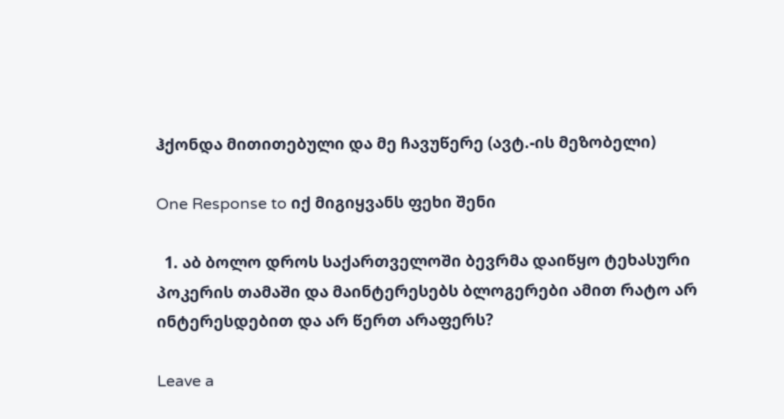ჰქონდა მითითებული და მე ჩავუწერე (ავტ.-ის მეზობელი)

One Response to იქ მიგიყვანს ფეხი შენი

  1. აბ ბოლო დროს საქართველოში ბევრმა დაიწყო ტეხასური პოკერის თამაში და მაინტერესებს ბლოგერები ამით რატო არ ინტერესდებით და არ წერთ არაფერს?

Leave a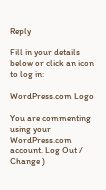Reply

Fill in your details below or click an icon to log in:

WordPress.com Logo

You are commenting using your WordPress.com account. Log Out / Change )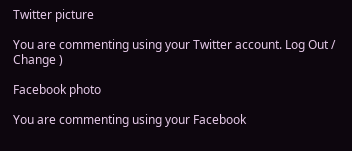Twitter picture

You are commenting using your Twitter account. Log Out / Change )

Facebook photo

You are commenting using your Facebook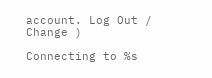account. Log Out / Change )

Connecting to %s